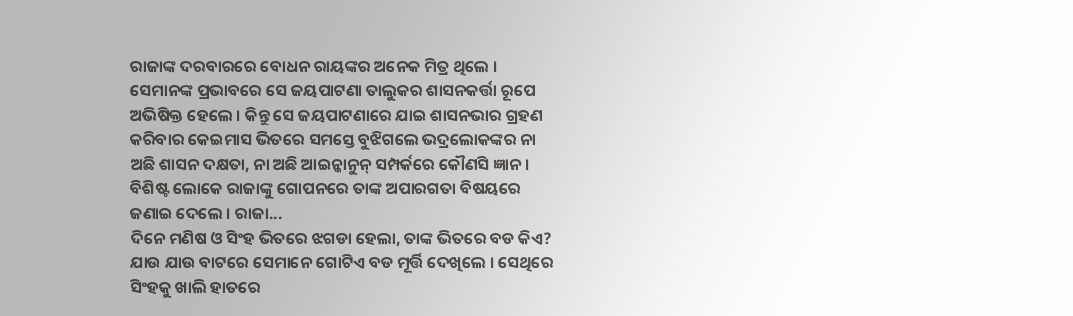ରାଜାଙ୍କ ଦରବାରରେ ବୋଧନ ରାୟଙ୍କର ଅନେକ ମିତ୍ର ଥିଲେ । ସେମାନଙ୍କ ପ୍ରଭାବରେ ସେ ଜୟପାଟଣା ତାଲୁକର ଶାସନକର୍ତ୍ତା ରୂପେ ଅଭିଷିକ୍ତ ହେଲେ । କିନ୍ତୁ ସେ ଜୟପାଟଣାରେ ଯାଇ ଶାସନଭାର ଗ୍ରହଣ କରିବାର କେଇମାସ ଭିତରେ ସମସ୍ତେ ବୁଝିଗଲେ ଭଦ୍ରଲୋକଙ୍କର ନା ଅଛି ଶାସନ ଦକ୍ଷତା, ନା ଅଛି ଆଇନ୍କାନୁନ୍ ସମ୍ପର୍କରେ କୌଣସି ଜ୍ଞାନ । ବିଶିଷ୍ଟ ଲୋକେ ରାଜାଙ୍କୁ ଗୋପନରେ ତାଙ୍କ ଅପାରଗତା ବିଷୟରେ ଜଣାଇ ଦେଲେ । ରାଜା...
ଦିନେ ମଣିଷ ଓ ସିଂହ ଭିତରେ ଝଗଡା ହେଲା, ତାଙ୍କ ଭିତରେ ବଡ କିଏ? ଯାଉ ଯାଉ ବାଟରେ ସେମାନେ ଗୋଟିଏ ବଡ ମୂର୍ତ୍ତି ଦେଖିଲେ । ସେଥିରେ ସିଂହକୁ ଖାଲି ହାତରେ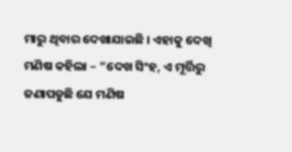ମାରୁ ଥିବାର ଦେଖାଯାଇଛି । ଏହାକୁ ଦେଖି ମଣିଷ କହିଲା – “ଦେଖ ସିଂହ, ଏ ମୂର୍ତ୍ତିରୁ ଜଣାପଡୁଛି ଯେ ମଣିଷ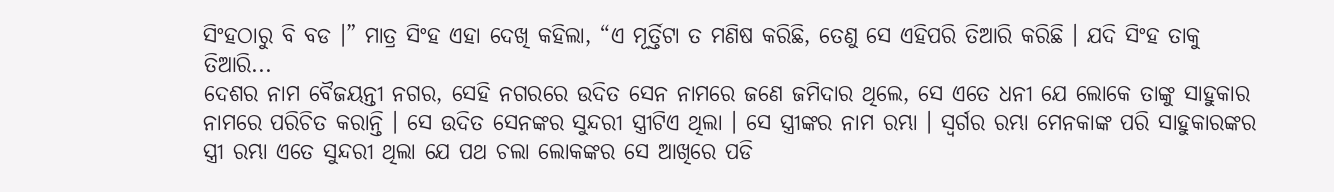ସିଂହଠାରୁ ବି ବଡ ।” ମାତ୍ର ସିଂହ ଏହା ଦେଖି କହିଲା, “ଏ ମୂର୍ତ୍ତିଟା ତ ମଣିଷ କରିଛି, ତେଣୁ ସେ ଏହିପରି ତିଆରି କରିଛି । ଯଦି ସିଂହ ତାକୁ ତିଆରି...
ଦେଶର ନାମ ବୈଜୟନ୍ତୀ ନଗର, ସେହି ନଗରରେ ଉଦିତ ସେନ ନାମରେ ଜଣେ ଜମିଦାର ଥିଲେ, ସେ ଏତେ ଧନୀ ଯେ ଲୋକେ ତାଙ୍କୁ ସାହୁକାର ନାମରେ ପରିଚିତ କରାନ୍ତି । ସେ ଉଦିତ ସେନଙ୍କର ସୁନ୍ଦରୀ ସ୍ତ୍ରୀଟିଏ ଥିଲା । ସେ ସ୍ତ୍ରୀଙ୍କର ନାମ ରମ୍ଭା । ସ୍ୱର୍ଗର ରମ୍ଭା ମେନକାଙ୍କ ପରି ସାହୁକାରଙ୍କର ସ୍ତ୍ରୀ ରମ୍ଭା ଏତେ ସୁନ୍ଦରୀ ଥିଲା ଯେ ପଥ ଚଲା ଲୋକଙ୍କର ସେ ଆଖିରେ ପଡି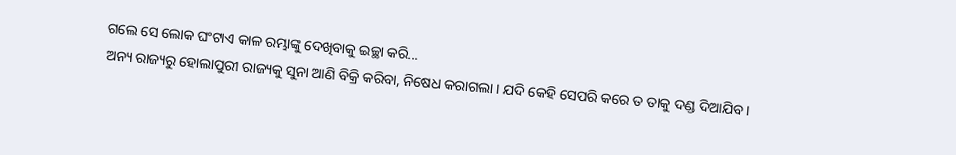ଗଲେ ସେ ଲୋକ ଘଂଟାଏ କାଳ ରମ୍ଭାଙ୍କୁ ଦେଖିବାକୁ ଇଚ୍ଛା କରି...
ଅନ୍ୟ ରାଜ୍ୟରୁ ହୋଲାପୁରୀ ରାଜ୍ୟକୁ ସୁନା ଆଣି ବିକ୍ରି କରିବା, ନିଷେଧ କରାଗଲା । ଯଦି କେହି ସେପରି କରେ ତ ତାକୁ ଦଣ୍ଡ ଦିଆଯିବ ।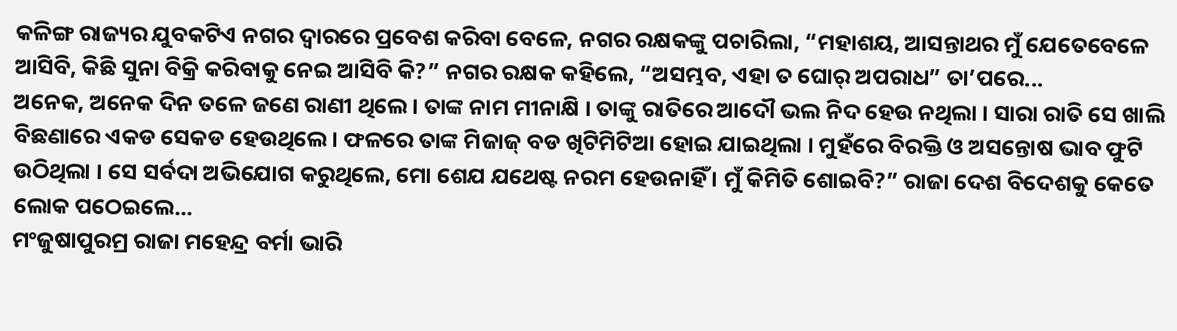କଳିଙ୍ଗ ରାଜ୍ୟର ଯୁବକଟିଏ ନଗର ଦ୍ୱାରରେ ପ୍ରବେଶ କରିବା ବେଳେ, ନଗର ରକ୍ଷକଙ୍କୁ ପଚାରିଲା, “ମହାଶୟ, ଆସନ୍ତାଥର ମୁଁ ଯେତେବେଳେ ଆସିବି, କିଛି ସୁନା ବିକ୍ରି କରିବାକୁ ନେଇ ଆସିବି କି?” ନଗର ରକ୍ଷକ କହିଲେ, “ଅସମ୍ଭବ, ଏହା ତ ଘୋର୍ ଅପରାଧ” ତା’ପରେ...
ଅନେକ, ଅନେକ ଦିନ ତଳେ ଜଣେ ରାଣୀ ଥିଲେ । ତାଙ୍କ ନାମ ମୀନାକ୍ଷି । ତାଙ୍କୁ ରାତିରେ ଆଦୌ ଭଲ ନିଦ ହେଉ ନଥିଲା । ସାରା ରାତି ସେ ଖାଲି ବିଛଣାରେ ଏକଡ ସେକଡ ହେଉଥିଲେ । ଫଳରେ ତାଙ୍କ ମିଜାଜ୍ ବଡ ଖିଟିମିଟିଆ ହୋଇ ଯାଇଥିଲା । ମୁହଁରେ ବିରକ୍ତି ଓ ଅସନ୍ତୋଷ ଭାବ ଫୁଟି ଉଠିଥିଲା । ସେ ସର୍ବଦା ଅଭିଯୋଗ କରୁଥିଲେ, ମୋ ଶେଯ ଯଥେଷ୍ଟ ନରମ ହେଉନାହିଁ । ମୁଁ କିମିତି ଶୋଇବି?” ରାଜା ଦେଶ ବିଦେଶକୁ କେତେ ଲୋକ ପଠେଇଲେ...
ମଂଜୁଷାପୁରମ୍ର ରାଜା ମହେନ୍ଦ୍ର ବର୍ମା ଭାରି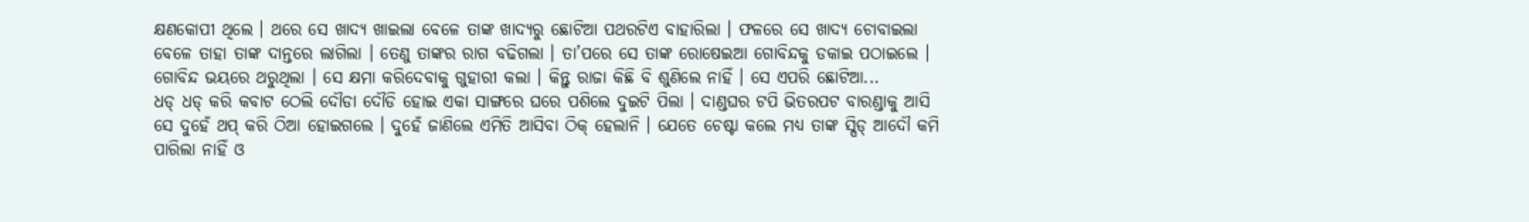କ୍ଷଣକୋପୀ ଥିଲେ । ଥରେ ସେ ଖାଦ୍ୟ ଖାଇଲା ବେଳେ ତାଙ୍କ ଖାଦ୍ୟରୁ ଛୋଟିଆ ପଥରଟିଏ ବାହାରିଲା । ଫଳରେ ସେ ଖାଦ୍ୟ ଚୋବାଇଲା ବେଳେ ତାହା ତାଙ୍କ ଦାନ୍ତରେ ଲାଗିଲା । ତେଣୁ ତାଙ୍କର ରାଗ ବଢିଗଲା । ତା’ପରେ ସେ ତାଙ୍କ ରୋଷେଇଆ ଗୋବିନ୍ଦକୁ ଡକାଇ ପଠାଇଲେ । ଗୋବିନ୍ଦ ଭୟରେ ଥରୁଥିଲା । ସେ କ୍ଷମା କରିଦେବାକୁ ଗୁହାରୀ କଲା । କିନ୍ତୁ ରାଜା କିଛି ବି ଶୁଣିଲେ ନାହିଁ । ସେ ଏପରି ଛୋଟିଆ...
ଧଡ୍ ଧଡ୍ କରି କବାଟ ଠେଲି ଦୌଡା ଦୌଡି ହୋଇ ଏକା ସାଙ୍ଗରେ ଘରେ ପଶିଲେ ଦୁଇଟି ପିଲା । ଦାଣ୍ଡଘର ଟପି ଭିତରପଟ ବାରଣ୍ଡାକୁ ଆସି ସେ ଦୁହେଁ ଥପ୍ କରି ଠିଆ ହୋଇଗଲେ । ଦୁହେଁ ଜାଣିଲେ ଏମିତି ଆସିବା ଠିକ୍ ହେଲାନି । ଯେତେ ଚେଷ୍ଟା କଲେ ମଧ୍ୟ ତାଙ୍କ ସ୍ପିଡ୍ ଆଦୌ କମି ପାରିଲା ନାହିଁ ଓ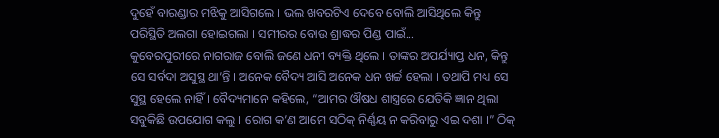ଦୁହେଁ ବାରଣ୍ଡାର ମଝିକୁ ଆସିଗଲେ । ଭଲ ଖବରଟିଏ ଦେବେ ବୋଲି ଆସିଥିଲେ କିନ୍ତୁ ପରିସ୍ଥିତି ଅଲଗା ହୋଇଗଲା । ସମୀରର ବୋଉ ଶ୍ରାଦ୍ଧର ପିଣ୍ଡ ପାଇଁ...
କୁବେରପୁରୀରେ ନାଗରାଜ ବୋଲି ଜଣେ ଧନୀ ବ୍ୟକ୍ତି ଥିଲେ । ତାଙ୍କର ଅପର୍ଯ୍ୟାପ୍ତ ଧନ, କିନ୍ତୁ ସେ ସର୍ବଦା ଅସୁସ୍ଥ ଥା’ନ୍ତି । ଅନେକ ବୈଦ୍ୟ ଆସି ଅନେକ ଧନ ଖର୍ଚ୍ଚ ହେଲା । ତଥାପି ମଧ୍ୟ ସେ ସୁସ୍ଥ ହେଲେ ନାହିଁ । ବୈଦ୍ୟମାନେ କହିଲେ, “ଆମର ଔଷଧ ଶାସ୍ତ୍ରରେ ଯେତିକି ଜ୍ଞାନ ଥିଲା ସବୁକିଛି ଉପଯୋଗ କଲୁ । ରୋଗ କ’ଣ ଆମେ ସଠିକ୍ ନିର୍ଣ୍ଣୟ ନ କରିବାରୁ ଏଇ ଦଶା ।” ଠିକ୍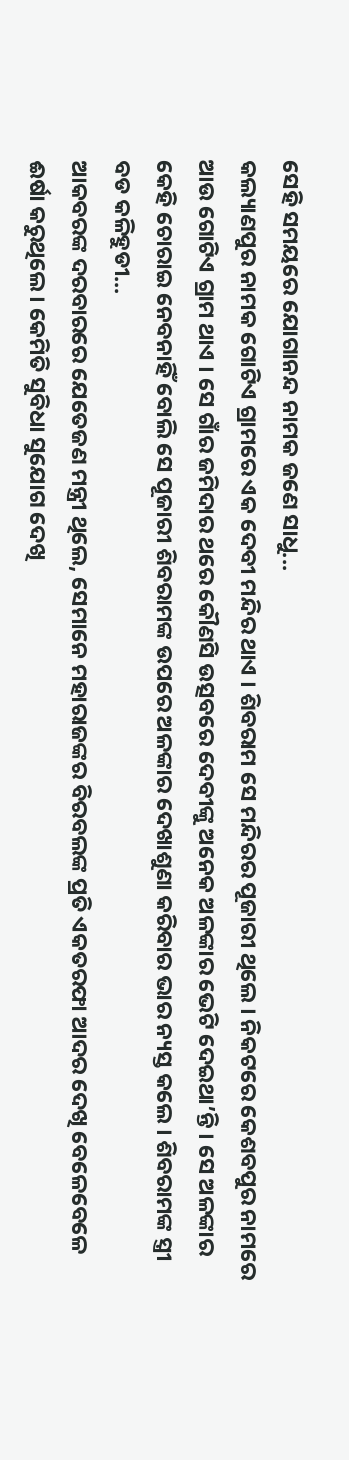ସେହି ସମୟରେ ଯୋଗାନନ୍ଦ ନାମକ ଜଣେ ସାଧୁ...
କଲ୍ୟାଣପୁର ନାମକ ଗୋଟିଏ ଗ୍ରାମରେ ଏକ ଦେବୀ ମନ୍ଦିର ଥାଏ । ଶିବରାମ ସେ ମନ୍ଦିରର ପୂଜାରୀ ଥିଲେ । ନିକଟରେ କେଶବପୁର ନାମରେ ଆଉ ଗୋଟିଏ ଗ୍ରାମ ଥାଏ । ସେ ଗାଁର ଜମିଦାର ଥରେ କୌଣସି ଉତ୍ସବରେ ଦେବୀଙ୍କୁ ଅନେକ ଅଳଙ୍କାର ଭେଟି ଦେଇଥା’ନ୍ତି । ସେ ଅଳଙ୍କାର କେହି ଚୋରାଇ ନେବନାହିଁ ବୋଲି ସେ ପୂଜାରୀ ଶିବରାମଙ୍କ ଉପରେ ଅଳଙ୍କାର ଦେଖାଶୁଣା କରିବାର ଭାର ନ୍ୟସ୍ତ କଲେ । ଶିବରାମଙ୍କ ସ୍ତ୍ରୀ ବଡ କଳିହୁଡୀ...
ଆକବରଙ୍କ ଦରବାରରେ ଯେତେଜଣ ମନ୍ତ୍ରୀ ଥିଲେ, ସେମାନେ ମହାରାଜଙ୍କର ବିରବଲଙ୍କ ପ୍ରତି ଏକତରଫା ଆଦର ଦେଖି ବେଳେବେଳେ ଈର୍ଷା କରୁଥିଲେ । କେମିତି ସୁବିଧା ସୁଯୋଗ ଦେଖି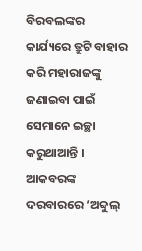ବିରବଲଙ୍କର କାର୍ଯ୍ୟରେ ତ୍ରୁଟି ବାହାର କରି ମହାରାଜଙ୍କୁ ଜଣାଇବା ପାଇଁ ସେମାନେ ଇଚ୍ଛା କରୁଥାଆନ୍ତି । ଆକବରଙ୍କ ଦରବାରରେ ‘ଅବ୍ଦୁଲ୍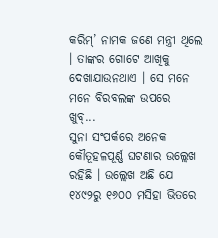କରିମ୍’ ନାମକ ଜଣେ ମନ୍ତ୍ରୀ ଥିଲେ । ତାଙ୍କର ଗୋଟେ ଆଖିକୁ ଦେଖାଯାଉନଥାଏ । ସେ ମନେ ମନେ ବିରବଲଙ୍କ ଉପରେ ଖୁବ୍...
ସୁନା ସଂପର୍କରେ ଅନେକ କୌତୂହଳପୂର୍ଣ୍ଣ ଘଟଣାର ଉଲ୍ଲେଖ ରହିଛି । ଉଲ୍ଲେଖ ଅଛି ଯେ ୧୪୯୨ରୁ ୧୬୦୦ ମସିହା ଭିତରେ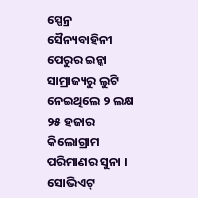ସ୍ପେନ୍ର ସୈନ୍ୟବାହିନୀ ପେରୁର ଇନ୍କା ସାମ୍ରାଜ୍ୟରୁ ଲୁଟି ନେଇଥିଲେ ୨ ଲକ୍ଷ ୨୫ ହଜାର କିଲୋଗ୍ରାମ ପରିମାଣର ସୁନା । ସୋଭିଏଟ୍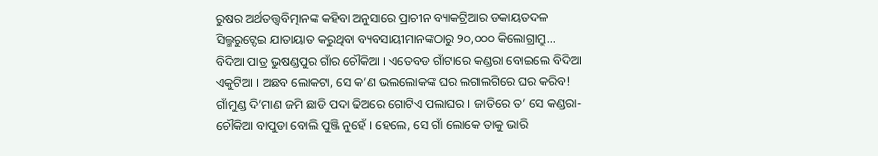ରୁଷର ଅର୍ଥତତ୍ତ୍ୱବିତ୍ମାନଙ୍କ କହିବା ଅନୁସାରେ ପ୍ରାଚୀନ ବ୍ୟାକଟ୍ରିଆର ଡକାୟତଦଳ ସିଲ୍ମରୁଟ୍ଦେଇ ଯାତାୟାତ କରୁଥିବା ବ୍ୟବସାୟୀମାନଙ୍କଠାରୁ ୨୦,୦୦୦ କିଲୋଗ୍ରାମ୍ରୁ...
ବିଦିଆ ପାତ୍ର ଭୁଷଣ୍ଡପୁର ଗାଁର ଚୌକିଆ । ଏତେବଡ ଗାଁଟାରେ କଣ୍ଡରା ବୋଇଲେ ବିଦିଆ ଏକୁଟିଆ । ଅଛବ ଲୋକଟା, ସେ କ’ଣ ଭଲଲୋକଙ୍କ ଘର ଲଗାଲଗିରେ ଘର କରିବ! ଗାଁମୁଣ୍ଡ ଦି’ମାଣ ଜମି ଛାଡି ପଦା ଢିଅରେ ଗୋଟିଏ ପଲାଘର । ଜାତିରେ ତ’ ସେ କଣ୍ଡରା- ଚୌକିଆ ବାପୁଡା ବୋଲି ପୁଞ୍ଜି ନୁହେଁ । ହେଲେ, ସେ ଗାଁ ଲୋକେ ତାକୁ ଭାରି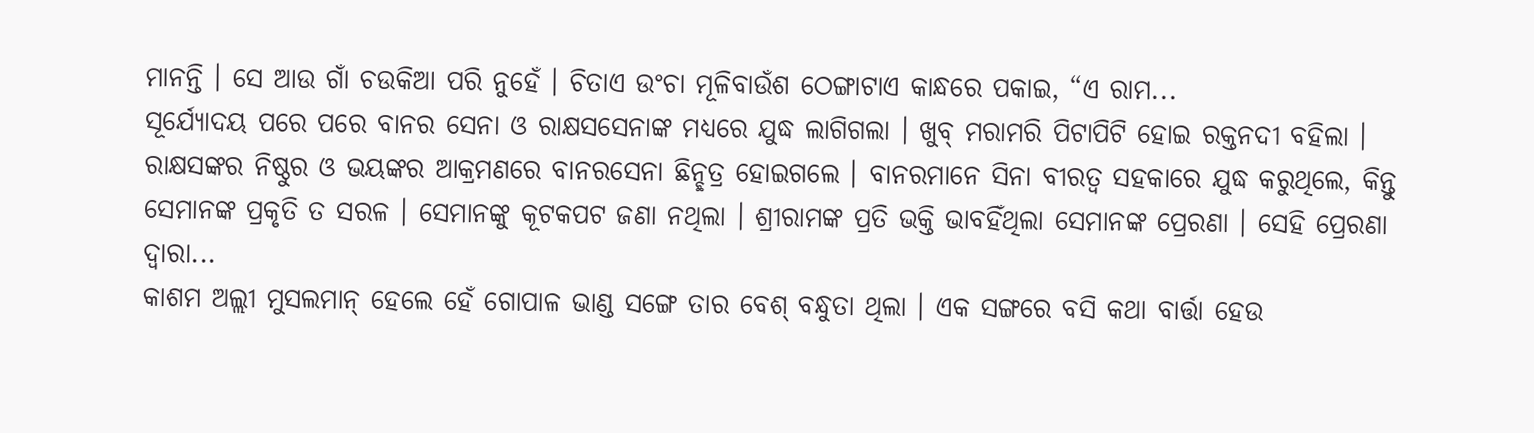ମାନନ୍ତି । ସେ ଆଉ ଗାଁ ଚଉକିଆ ପରି ନୁହେଁ । ଚିତାଏ ଉଂଚା ମୂଳିବାଉଁଶ ଠେଙ୍ଗାଟାଏ କାନ୍ଧରେ ପକାଇ, “ଏ ରାମ...
ସୂର୍ଯ୍ୟୋଦୟ ପରେ ପରେ ବାନର ସେନା ଓ ରାକ୍ଷସସେନାଙ୍କ ମଧ୍ୟରେ ଯୁଦ୍ଧ ଲାଗିଗଲା । ଖୁବ୍ ମରାମରି ପିଟାପିଟି ହୋଇ ରକ୍ତନଦୀ ବହିଲା । ରାକ୍ଷସଙ୍କର ନିଷ୍ଠୁର ଓ ଭୟଙ୍କର ଆକ୍ରମଣରେ ବାନରସେନା ଛିନ୍ଛତ୍ର ହୋଇଗଲେ । ବାନରମାନେ ସିନା ବୀରତ୍ୱ ସହକାରେ ଯୁଦ୍ଧ କରୁଥିଲେ, କିନ୍ତୁ ସେମାନଙ୍କ ପ୍ରକୃତି ତ ସରଳ । ସେମାନଙ୍କୁ କୂଟକପଟ ଜଣା ନଥିଲା । ଶ୍ରୀରାମଙ୍କ ପ୍ରତି ଭକ୍ତି ଭାବହିଁଥିଲା ସେମାନଙ୍କ ପ୍ରେରଣା । ସେହି ପ୍ରେରଣା ଦ୍ୱାରା...
କାଶମ ଅଲ୍ଲୀ ମୁସଲମାନ୍ ହେଲେ ହେଁ ଗୋପାଳ ଭାଣ୍ଡ ସଙ୍ଗେ ତାର ବେଶ୍ ବନ୍ଧୁତା ଥିଲା । ଏକ ସଙ୍ଗରେ ବସି କଥା ବାର୍ତ୍ତା ହେଉ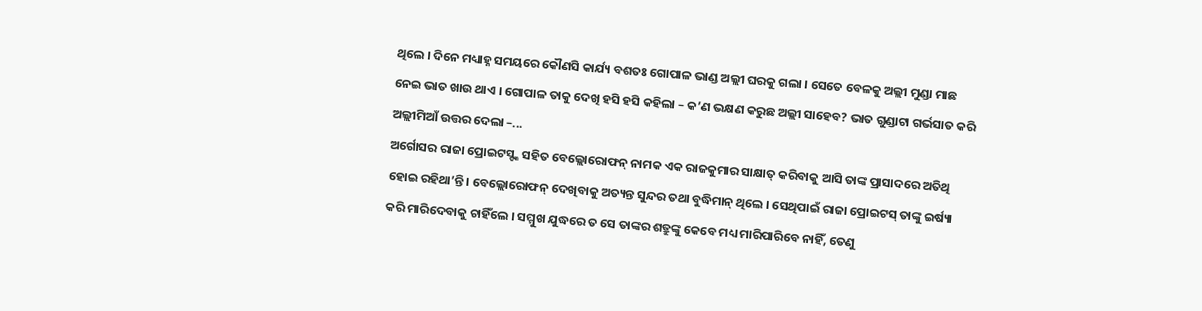ଥିଲେ । ଦିନେ ମଧ୍ୟାହ୍ନ ସମୟରେ କୌଣସି କାର୍ଯ୍ୟ ବଶତଃ ଗୋପାଳ ଭାଣ୍ଡ ଅଲ୍ଲୀ ଘରକୁ ଗଲା । ସେତେ ବେଳକୁ ଅଲ୍ଲୀ ମୁଣ୍ଡା ମାଛ ନେଇ ଭାତ ଖାଉ ଥାଏ । ଗୋପାଳ ତାକୁ ଦେଖି ହସି ହସି କହିଲା – କ’ଣ ଭକ୍ଷଣ କରୁଛ ଅଲ୍ଲୀ ସାହେବ? ଭାତ ଗୁଣ୍ଡାଟା ଗର୍ଭସାତ କରି ଅଲ୍ଲୀମିଆଁ ଉତ୍ତର ଦେଲା –...
ଅର୍ଗୋସର ରାଜା ପ୍ରୋଇଟସ୍ଙ୍କ ସହିତ ବେଲ୍ଲୋରୋଫନ୍ ନାମକ ଏକ ରାଜକୁମାର ସାକ୍ଷାତ୍ କରିବାକୁ ଆସି ତାଙ୍କ ପ୍ରାସାଦରେ ଅତିଥି ହୋଇ ରହିଥା’ନ୍ତି । ବେଲ୍ଲୋରୋଫନ୍ ଦେଖିବାକୁ ଅତ୍ୟନ୍ତ ସୁନ୍ଦର ତଥା ବୁଦ୍ଧିମାନ୍ ଥିଲେ । ସେଥିପାଇଁ ରାଜା ପ୍ରୋଇଟସ୍ ତାଙ୍କୁ ଇର୍ଷ୍ୟା କରି ମାରିଦେବାକୁ ଚାହିଁଲେ । ସମ୍ମୁଖ ଯୁଦ୍ଧରେ ତ ସେ ତାଙ୍କର ଶତ୍ରୁଙ୍କୁ କେବେ ମଧ୍ୟ ମାରିପାରିବେ ନାହିଁ, ତେଣୁ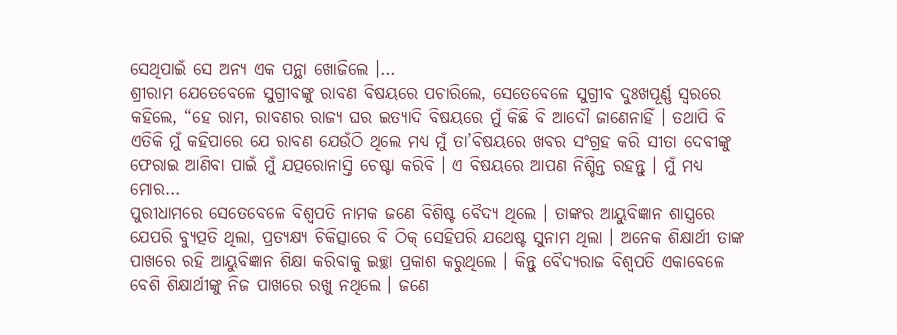ସେଥିପାଇଁ ସେ ଅନ୍ୟ ଏକ ପନ୍ଥା ଖୋଜିଲେ ।...
ଶ୍ରୀରାମ ଯେତେବେଳେ ସୁଗ୍ରୀବଙ୍କୁ ରାବଣ ବିଷୟରେ ପଚାରିଲେ, ସେତେବେଳେ ସୁଗ୍ରୀବ ଦୁଃଖପୂର୍ଣ୍ଣ ସ୍ୱରରେ କହିଲେ, “ହେ ରାମ, ରାବଣର ରାଜ୍ୟ ଘର ଇତ୍ୟାଦି ବିଷୟରେ ମୁଁ କିଛି ବି ଆଦୌ ଜାଣେନାହିଁ । ତଥାପି ବି ଏତିକି ମୁଁ କହିପାରେ ଯେ ରାବଣ ଯେଉଁଠି ଥିଲେ ମଧ୍ୟ ମୁଁ ତା’ବିଷୟରେ ଖବର ସଂଗ୍ରହ କରି ସୀତା ଦେବୀଙ୍କୁ ଫେରାଇ ଆଣିବା ପାଇଁ ମୁଁ ଯତ୍ପରୋନାସ୍ତି ଚେଷ୍ଟା କରିବି । ଏ ବିଷୟରେ ଆପଣ ନିଶ୍ଚିନ୍ତ ରହନ୍ତୁ । ମୁଁ ମଧ୍ୟ ମୋର...
ପୁରୀଧାମରେ ସେତେବେଳେ ବିଶ୍ୱପତି ନାମକ ଜଣେ ବିଶିଷ୍ଟ ବୈଦ୍ୟ ଥିଲେ । ତାଙ୍କର ଆୟୁବିଜ୍ଞାନ ଶାସ୍ତ୍ରରେ ଯେପରି ବ୍ୟୁତ୍ପତି ଥିଲା, ପ୍ରତ୍ୟକ୍ଷ୍ୟ ଚିକିତ୍ସାରେ ବି ଠିକ୍ ସେହିପରି ଯଥେଷ୍ଟ ସୁନାମ ଥିଲା । ଅନେକ ଶିକ୍ଷାର୍ଥୀ ତାଙ୍କ ପାଖରେ ରହି ଆୟୁବିଜ୍ଞାନ ଶିକ୍ଷା କରିବାକୁ ଇଚ୍ଛା ପ୍ରକାଶ କରୁଥିଲେ । କିନ୍ତୁ ବୈଦ୍ୟରାଜ ବିଶ୍ୱପତି ଏକାବେଳେ ବେଶି ଶିକ୍ଷାର୍ଥୀଙ୍କୁ ନିଜ ପାଖରେ ରଖୁ ନଥିଲେ । ଜଣେ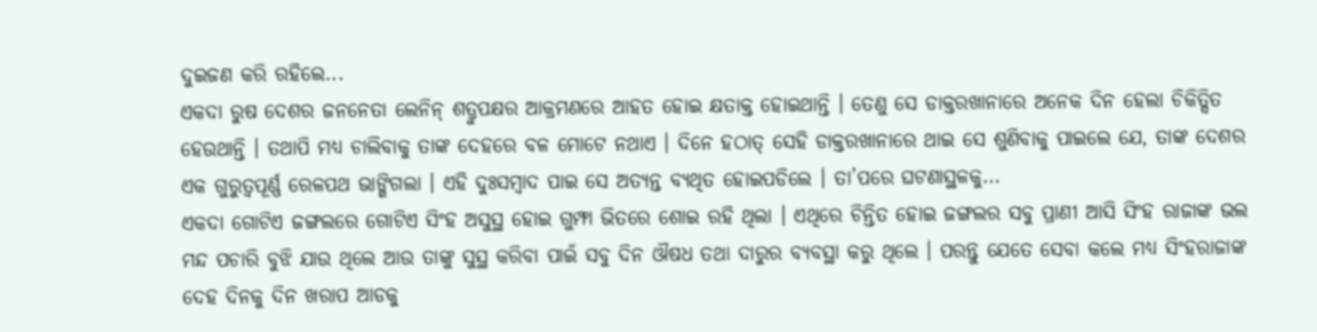ଦୁଇଜଣ କରି ରହିଲେ...
ଏକଦା ରୁଷ ଦେଶର ଜନନେତା ଲେନିନ୍ ଶତ୍ରୁପକ୍ଷର ଆକ୍ରମଣରେ ଆହତ ହୋଇ କ୍ଷତାକ୍ତ ହୋଇଥାନ୍ତି । ତେଣୁ ସେ ଡାକ୍ତରଖାନାରେ ଅନେକ ଦିନ ହେଲା ଚିକିତ୍ସିତ ହେଉଥାନ୍ତି । ତଥାପି ମଧ୍ୟ ଚାଲିବାକୁ ତାଙ୍କ ଦେହରେ ବଳ ମୋଟେ ନଥାଏ । ଦିନେ ହଠାତ୍ ସେହି ଡାକ୍ତରଖାନାରେ ଥାଇ ସେ ଶୁଣିବାକୁ ପାଇଲେ ଯେ, ତାଙ୍କ ଦେଶର ଏକ ଗୁରୁତ୍ୱପୂର୍ଣ୍ଣ ରେଳପଥ ଭାଙ୍ଗିଗଲା । ଏହି ଦୁଃସମ୍ବାଦ ପାଇ ସେ ଅତ୍ୟନ୍ତ ବ୍ୟଥିତ ହୋଇପଡିଲେ । ତା’ପରେ ଘଟଣାସ୍ଥଳକୁ...
ଏକଦା ଗୋଟିଏ ଜଙ୍ଗଲରେ ଗୋଟିଏ ସିଂହ ଅସୁସ୍ଥ ହୋଇ ଗୁମ୍ଫା ଭିତରେ ଶୋଇ ରହି ଥିଲା । ଏଥିରେ ଚିନ୍ତିତ ହୋଇ ଜଙ୍ଗଲର ସବୁ ପ୍ରାଣୀ ଆସି ସିଂହ ରାଜାଙ୍କ ଭଲ ମନ୍ଦ ପଚାରି ବୁଝି ଯାଉ ଥିଲେ ଆଉ ତାଙ୍କୁ ସୁସ୍ଥ କରିବା ପାଇଁ ସବୁ ଦିନ ଔଷଧ ତଥା ଦାରୁର ବ୍ୟବସ୍ଥା କରୁ ଥିଲେ । ପରନ୍ତୁ ଯେତେ ସେବା କଲେ ମଧ୍ୟ ସିଂହରାଜାଙ୍କ ଦେହ ଦିନକୁ ଦିନ ଖରାପ ଆଡକୁ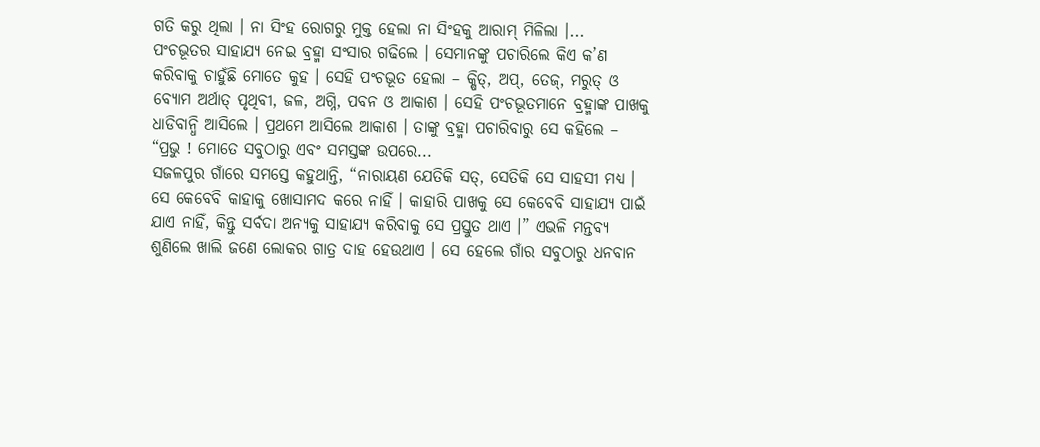ଗତି କରୁ ଥିଲା । ନା ସିଂହ ରୋଗରୁ ମୁକ୍ତ ହେଲା ନା ସିଂହକୁ ଆରାମ୍ ମିଳିଲା ।...
ପଂଚଭୂତର ସାହାଯ୍ୟ ନେଇ ବ୍ରହ୍ମା ସଂସାର ଗଢିଲେ । ସେମାନଙ୍କୁ ପଚାରିଲେ କିଏ କ’ଣ କରିବାକୁ ଚାହୁଁଛି ମୋତେ କୁହ । ସେହି ପଂଚଭୂତ ହେଲା – କ୍ଷିତ୍, ଅପ୍, ତେଜ୍, ମରୁତ୍ ଓ ବ୍ୟୋମ ଅର୍ଥାତ୍ ପୃଥିବୀ, ଜଳ, ଅଗ୍ନି, ପବନ ଓ ଆକାଶ । ସେହି ପଂଚଭୂତମାନେ ବ୍ରହ୍ମାଙ୍କ ପାଖକୁ ଧାଡିବାନ୍ଧି ଆସିଲେ । ପ୍ରଥମେ ଆସିଲେ ଆକାଶ । ତାଙ୍କୁ ବ୍ରହ୍ମା ପଚାରିବାରୁ ସେ କହିଲେ – “ପ୍ରଭୁ ! ମୋତେ ସବୁଠାରୁ ଏବଂ ସମସ୍ତଙ୍କ ଉପରେ...
ସଜଳପୁର ଗାଁରେ ସମସ୍ତେ କହୁଥାନ୍ତି, “ନାରାୟଣ ଯେତିକି ସତ୍, ସେତିକି ସେ ସାହସୀ ମଧ୍ୟ । ସେ କେବେବି କାହାକୁ ଖୋସାମଦ କରେ ନାହିଁ । କାହାରି ପାଖକୁ ସେ କେବେବି ସାହାଯ୍ୟ ପାଇଁ ଯାଏ ନାହିଁ, କିନ୍ତୁ ସର୍ବଦା ଅନ୍ୟକୁ ସାହାଯ୍ୟ କରିବାକୁ ସେ ପ୍ରସ୍ତୁତ ଥାଏ ।” ଏଭଳି ମନ୍ତବ୍ୟ ଶୁଣିଲେ ଖାଲି ଜଣେ ଲୋକର ଗାତ୍ର ଦାହ ହେଉଥାଏ । ସେ ହେଲେ ଗାଁର ସବୁଠାରୁ ଧନବାନ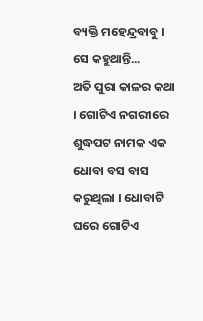ବ୍ୟକ୍ତି ମହେନ୍ଦ୍ରବାବୁ । ସେ କହୁଥାନ୍ତି...
ଅତି ପୁରା କାଳର କଥା । ଗୋଟିଏ ନଗରୀରେ ଶୁଦ୍ଧପଟ ନାମକ ଏକ ଧୋବା ବସ ବାସ କରୁଥିଲା । ଧୋବାଟି ଘରେ ଗୋଟିଏ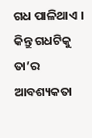ଗଧ ପାଳିଥାଏ । କିନ୍ତୁ ଗଧଟିକୁ ତା’ର ଆବଶ୍ୟକତା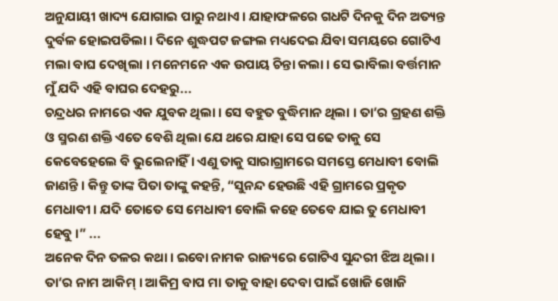ଅନୁଯାୟୀ ଖାଦ୍ୟ ଯୋଗାଇ ପାରୁ ନଥାଏ । ଯାହାଫଳରେ ଗଧଟି ଦିନକୁ ଦିନ ଅତ୍ୟନ୍ତ ଦୁର୍ବଳ ହୋଇପଡିଲା । ଦିନେ ଶୁଦ୍ଧପଟ ଜଙ୍ଗଲ ମଧ୍ୟଦେଇ ଯିବା ସମୟରେ ଗୋଟିଏ ମଲା ବାଘ ଦେଖିଲା । ମନେମନେ ଏକ ଉପାୟ ଚିନ୍ତା କଲା । ସେ ଭାବିଲା ବର୍ତ୍ତମାନ ମୁଁ ଯଦି ଏହି ବାଘର ଦେହରୁ...
ଚନ୍ଦ୍ରଧର ନାମରେ ଏକ ଯୁବକ ଥିଲା । ସେ ବହୁତ ବୁଦ୍ଧିମାନ ଥିଲା । ତା’ର ଗ୍ରହଣ ଶକ୍ତି ଓ ସ୍ମରଣ ଶକ୍ତି ଏତେ ବେଶି ଥିଲା ଯେ ଥରେ ଯାହା ସେ ପଢେ ତାକୁ ସେ କେବେହେଲେ ବି ଭୁଲେନାହିଁ । ଏଣୁ ତାକୁ ସାରାଗ୍ରାମରେ ସମସ୍ତେ ମେଧାବୀ ବୋଲି ଜାଣନ୍ତି । କିନ୍ତୁ ତାଙ୍କ ପିତା ତାଙ୍କୁ କହନ୍ତି, “ସୁନନ୍ଦ ହେଉଛି ଏହି ଗ୍ରାମରେ ପ୍ରକୃତ ମେଧାବୀ । ଯଦି ତୋତେ ସେ ମେଧାବୀ ବୋଲି କହେ ତେବେ ଯାଇ ତୁ ମେଧାବୀ ହେବୁ ।” ...
ଅନେକ ଦିନ ତଳର କଥା । ଇବୋ ନାମକ ରାଜ୍ୟରେ ଗୋଟିଏ ସୁନ୍ଦରୀ ଝିଅ ଥିଲା । ତା’ର ନାମ ଆକିମ୍ । ଆକିମ୍ର ବାପ ମା ତାକୁ ବାହା ଦେବା ପାଇଁ ଖୋଜି ଖୋଜି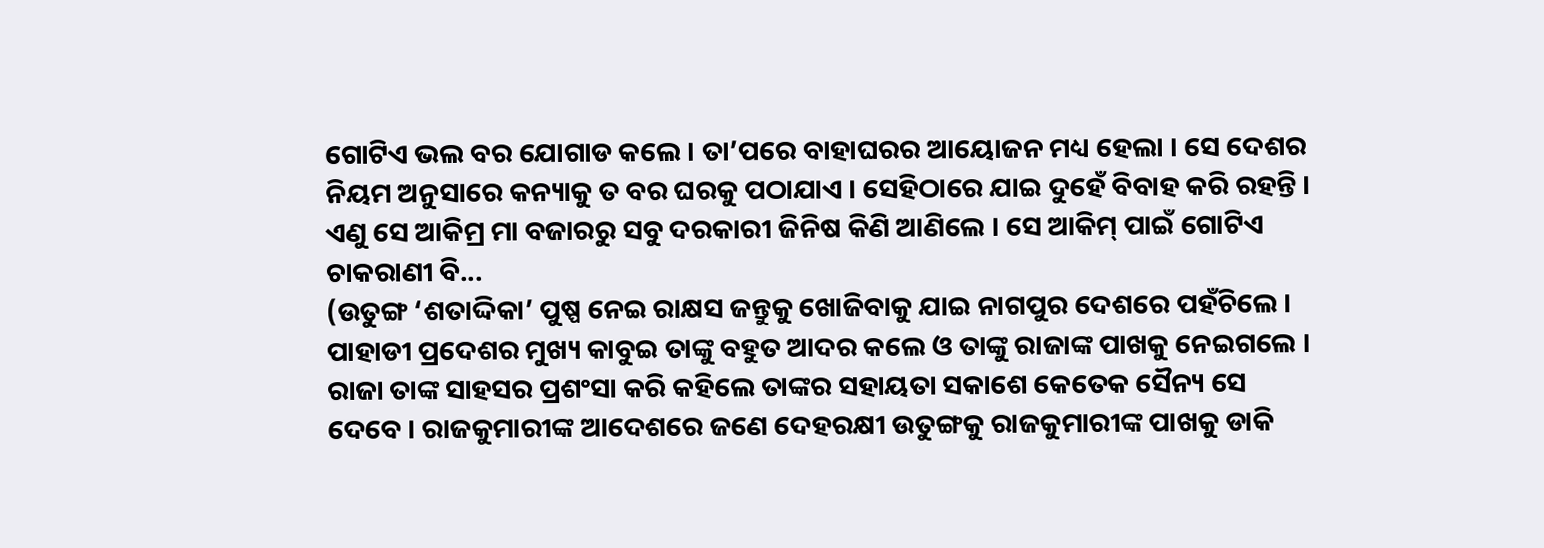ଗୋଟିଏ ଭଲ ବର ଯୋଗାଡ କଲେ । ତା’ପରେ ବାହାଘରର ଆୟୋଜନ ମଧ୍ୟ ହେଲା । ସେ ଦେଶର ନିୟମ ଅନୁସାରେ କନ୍ୟାକୁ ତ ବର ଘରକୁ ପଠାଯାଏ । ସେହିଠାରେ ଯାଇ ଦୁହେଁ ବିବାହ କରି ରହନ୍ତି । ଏଣୁ ସେ ଆକିମ୍ର ମା ବଜାରରୁ ସବୁ ଦରକାରୀ ଜିନିଷ କିଣି ଆଣିଲେ । ସେ ଆକିମ୍ ପାଇଁ ଗୋଟିଏ ଚାକରାଣୀ ବି...
(ଉତୁଙ୍ଗ ‘ଶତାଦ୍ଦିକା’ ପୁଷ୍ପ ନେଇ ରାକ୍ଷସ ଜନ୍ତୁକୁ ଖୋଜିବାକୁ ଯାଇ ନାଗପୁର ଦେଶରେ ପହଁଚିଲେ । ପାହାଡୀ ପ୍ରଦେଶର ମୁଖ୍ୟ କାବୁଇ ତାଙ୍କୁ ବହୁତ ଆଦର କଲେ ଓ ତାଙ୍କୁ ରାଜାଙ୍କ ପାଖକୁ ନେଇଗଲେ । ରାଜା ତାଙ୍କ ସାହସର ପ୍ରଶଂସା କରି କହିଲେ ତାଙ୍କର ସହାୟତା ସକାଶେ କେତେକ ସୈନ୍ୟ ସେ ଦେବେ । ରାଜକୁମାରୀଙ୍କ ଆଦେଶରେ ଜଣେ ଦେହରକ୍ଷୀ ଉତୁଙ୍ଗକୁ ରାଜକୁମାରୀଙ୍କ ପାଖକୁ ଡାକି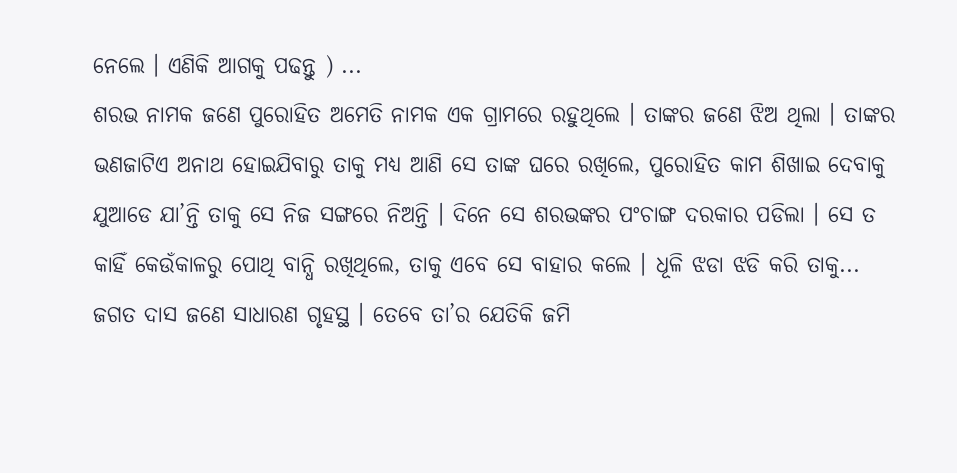ନେଲେ । ଏଣିକି ଆଗକୁ ପଢନ୍ତୁ ) ...
ଶରଭ ନାମକ ଜଣେ ପୁରୋହିତ ଅମେତି ନାମକ ଏକ ଗ୍ରାମରେ ରହୁଥିଲେ । ତାଙ୍କର ଜଣେ ଝିଅ ଥିଲା । ତାଙ୍କର ଭଣଜାଟିଏ ଅନାଥ ହୋଇଯିବାରୁ ତାକୁ ମଧ୍ୟ ଆଣି ସେ ତାଙ୍କ ଘରେ ରଖିଲେ, ପୁରୋହିତ କାମ ଶିଖାଇ ଦେବାକୁ ଯୁଆଡେ ଯା’ନ୍ତି ତାକୁ ସେ ନିଜ ସଙ୍ଗରେ ନିଅନ୍ତି । ଦିନେ ସେ ଶରଭଙ୍କର ପଂଚାଙ୍ଗ ଦରକାର ପଡିଲା । ସେ ତ କାହିଁ କେଉଁକାଳରୁ ପୋଥି ବାନ୍ଧି ରଖିଥିଲେ, ତାକୁ ଏବେ ସେ ବାହାର କଲେ । ଧୂଳି ଝଡା ଝଡି କରି ତାକୁ...
ଜଗତ ଦାସ ଜଣେ ସାଧାରଣ ଗୃହସ୍ଥ । ତେବେ ତା’ର ଯେତିକି ଜମି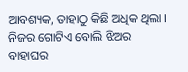ଆବଶ୍ୟକ, ତାହାଠୁ କିଛି ଅଧିକ ଥିଲା । ନିଜର ଗୋଟିଏ ବୋଲି ଝିଅର ବାହାଘର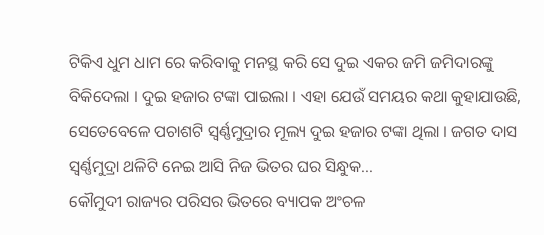ଟିକିଏ ଧୁମ ଧାମ ରେ କରିବାକୁ ମନସ୍ଥ କରି ସେ ଦୁଇ ଏକର ଜମି ଜମିଦାରଙ୍କୁ ବିକିଦେଲା । ଦୁଇ ହଜାର ଟଙ୍କା ପାଇଲା । ଏହା ଯେଉଁ ସମୟର କଥା କୁହାଯାଉଛି, ସେତେବେଳେ ପଚାଶଟି ସ୍ୱର୍ଣ୍ଣମୁଦ୍ରାର ମୂଲ୍ୟ ଦୁଇ ହଜାର ଟଙ୍କା ଥିଲା । ଜଗତ ଦାସ ସ୍ୱର୍ଣ୍ଣମୁଦ୍ରା ଥଳିଟି ନେଇ ଆସି ନିଜ ଭିତର ଘର ସିନ୍ଧୁକ...
କୌମୁଦୀ ରାଜ୍ୟର ପରିସର ଭିତରେ ବ୍ୟାପକ ଅଂଚଳ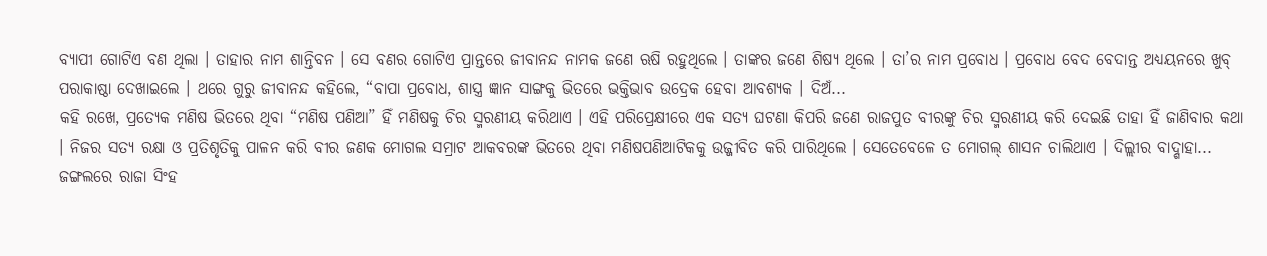ବ୍ୟାପୀ ଗୋଟିଏ ବଣ ଥିଲା । ତାହାର ନାମ ଶାନ୍ତିବନ । ସେ ବଣର ଗୋଟିଏ ପ୍ରାନ୍ତରେ ଜୀବାନନ୍ଦ ନାମକ ଜଣେ ଋଷି ରହୁଥିଲେ । ତାଙ୍କର ଜଣେ ଶିଷ୍ୟ ଥିଲେ । ତା’ର ନାମ ପ୍ରବୋଧ । ପ୍ରବୋଧ ବେଦ ବେଦାନ୍ତ ଅଧ୍ୟୟନରେ ଖୁବ୍ ପରାକାଷ୍ଠା ଦେଖାଇଲେ । ଥରେ ଗୁରୁ ଜୀବାନନ୍ଦ କହିଲେ, “ବାପା ପ୍ରବୋଧ, ଶାସ୍ତ୍ର ଜ୍ଞାନ ସାଙ୍ଗକୁ ଭିତରେ ଭକ୍ତିଭାବ ଉଦ୍ରେକ ହେବା ଆବଶ୍ୟକ । ଦିଅଁ...
କହି ରଖେ, ପ୍ରତ୍ୟେକ ମଣିଷ ଭିତରେ ଥିବା “ମଣିଷ ପଣିଆ” ହିଁ ମଣିଷକୁ ଚିର ସ୍ମରଣୀୟ କରିଥାଏ । ଏହି ପରିପ୍ରେକ୍ଷୀରେ ଏକ ସତ୍ୟ ଘଟଣା କିପରି ଜଣେ ରାଜପୁତ ବୀରଙ୍କୁ ଚିର ସ୍ମରଣୀୟ କରି ଦେଇଛି ତାହା ହିଁ ଜାଣିବାର କଥା । ନିଜର ସତ୍ୟ ରକ୍ଷା ଓ ପ୍ରତିଶୃତିକୁ ପାଳନ କରି ବୀର ଜଣକ ମୋଗଲ ସମ୍ରାଟ ଆକବରଙ୍କ ଭିତରେ ଥିବା ମଣିଷପଣିଆଟିକକୁ ଉଜ୍ଜୀବିତ କରି ପାରିଥିଲେ । ସେତେବେଳେ ତ ମୋଗଲ୍ ଶାସନ ଚାଲିଥାଏ । ଦିଲ୍ଲୀର ବାଦ୍ଶାହା...
ଜଙ୍ଗଲରେ ରାଜା ସିଂହ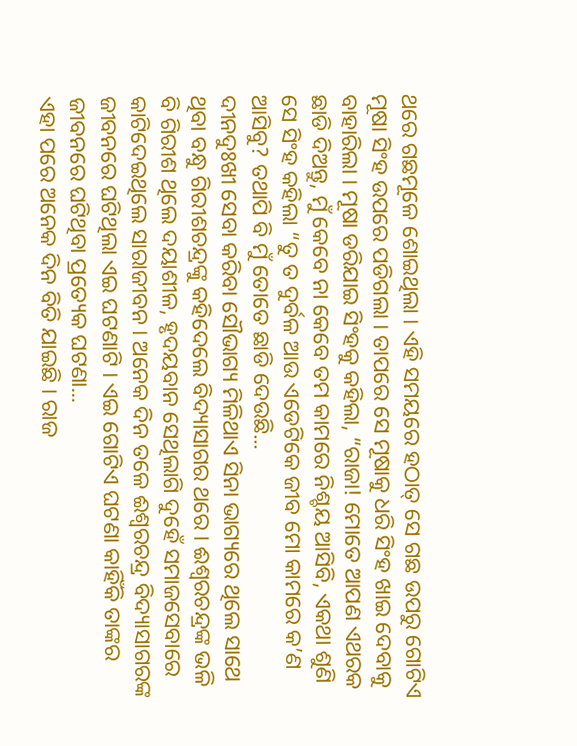ଥରେ ଗଛମୂଳେ ଶୋଇଥିଲା । ଏହି ସମୟରେ ହଠାତ୍ ସେ ଗଛ ଉପରୁ ଗୋଟିଏ ମୂଷା ସିଂହ ଉପରେ ପଡିଗଲା । ତାପରେ ସେ ମୂଷାକୁ ଧରି ସିଂହ ଖାଇ ଦେବାକୁ ବାହାରିଲା । ମୂଷା ଡରିଯାଇ ସିଂହକୁ କହିଲା, “ରାଜା! ମୋତେ ଆପଣ ଏଥରକ ଛାଡି ଦିଅନ୍ତୁ, ମୁଁ କେବେ ନା କେବେ ତମ କାମରେ ନିଶ୍ଚୟ ଆସିବି, ଏକଥା ଶୁଣି ସେ ସିଂହ କହିଲା “ତୁ ତ ଦୁର୍ବଳ ଆଉ ଏଡେଟିକେ ଜୀବ ମୋ କାମରେ କ’ଣ ଆସିବୁ? ତଥାପି ବି ମୁଁ ତୋତେ ଛାଡି ଦେଉଛି...
ଦୀନଦୁଃଖୀ ସେବା କରିବା ସୌଭାଗ୍ୟ ମିଳିଥାଏ ସିନା ଭାଗ୍ୟରେ ଥିଲେ ସାଥେ ଥିବା ବନ୍ଧୁ ଗିରୀଶଚନ୍ଦ୍ରଙ୍କୁ କହିଦେଲେ ବିଦ୍ୟାସାଗର ଥରେ । ଈଶ୍ୱରଚନ୍ଦ୍ରଙ୍କ ଭଳି ବି ଗିରୀଶ ଥିଲେ ଦୟାଶୀଳ, ହୃଦୟବାନ ସେଥିଲାଗି ଦୁହେଁ ସମାଜସେବାରେ କାଟିଦେଇଥିଲେ ସାରାଜୀବନ । ଅନେକ ଦିନ ତଳେ ଈଶ୍ୱରଚନ୍ଦ୍ର ବିଦ୍ୟାସାଗରଙ୍କ ଜୀବନରେ ଘଟିଥିଲା ଏଇ ଘଟଣାଟି । ଏଇ ଗୋଟିଏ ଘଟଣା କାହିଁକି ତାଙ୍କର ଜୀବନରେ ଘଟିଥିବା ପ୍ରତ୍ୟେକ ଘଟଣା...
ଏହା ପରେ ଅନେକ ଦିନ ବିତି ଯାଇଛି । ରାଜ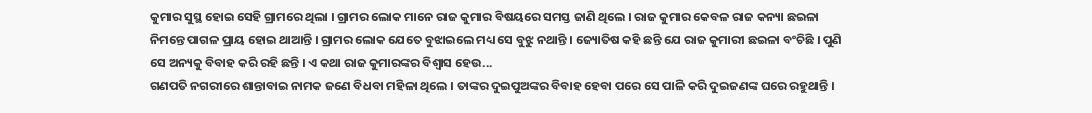କୁମାର ସୁସ୍ଥ ହୋଇ ସେହି ଗ୍ରାମରେ ଥିଲା । ଗ୍ରାମର ଲୋକ ମାନେ ରାଜ କୁମାର ବିଷୟରେ ସମସ୍ତ ଜାଣି ଥିଲେ । ରାଜ କୁମାର କେବଳ ରାଜ କନ୍ୟା ଛଇଳା ନିମନ୍ତେ ପାଗଳ ପ୍ରାୟ ହୋଇ ଥାଆନ୍ତି । ଗ୍ରାମର ଲୋକ ଯେତେ ବୁଝାଇଲେ ମଧ୍ୟ ସେ ବୁଝୁ ନଥାନ୍ତି । ଜ୍ୟୋତିଷ କହି ଛନ୍ତି ଯେ ରାଜ କୁମାରୀ ଛଇଳା ବଂଚିଛି । ପୁଣି ସେ ଅନ୍ୟକୁ ବିବାହ କରି ରହି ଛନ୍ତି । ଏ କଥା ରାଜ କୁମାରଙ୍କର ବିଶ୍ୱାସ ହେଉ...
ଗଣପତି ନଗରୀରେ ଶାନ୍ତାବାଇ ନାମକ ଜଣେ ବିଧବା ମହିଳା ଥିଲେ । ତାଙ୍କର ଦୁଇପୁଅଙ୍କର ବିବାହ ହେବା ପରେ ସେ ପାଳି କରି ଦୁଇଜଣଙ୍କ ଘରେ ରହୁଥାନ୍ତି ।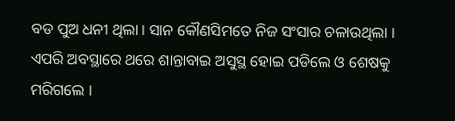ବଡ ପୁଅ ଧନୀ ଥିଲା । ସାନ କୌଣସିମତେ ନିଜ ସଂସାର ଚଳାଉଥିଲା । ଏପରି ଅବସ୍ଥାରେ ଥରେ ଶାନ୍ତାବାଇ ଅସୁସ୍ଥ ହୋଇ ପଡିଲେ ଓ ଶେଷକୁ ମରିଗଲେ ।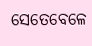ସେତେବେଳେ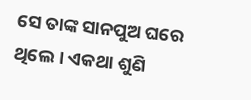ସେ ତାଙ୍କ ସାନପୁଅ ଘରେ ଥିଲେ । ଏକଥା ଶୁଣି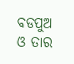ବଡପୁଅ ଓ ତାର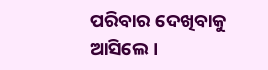ପରିବାର ଦେଖିବାକୁ ଆସିଲେ ।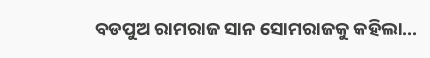ବଡପୁଅ ରାମରାଜ ସାନ ସୋମରାଜକୁ କହିଲା...